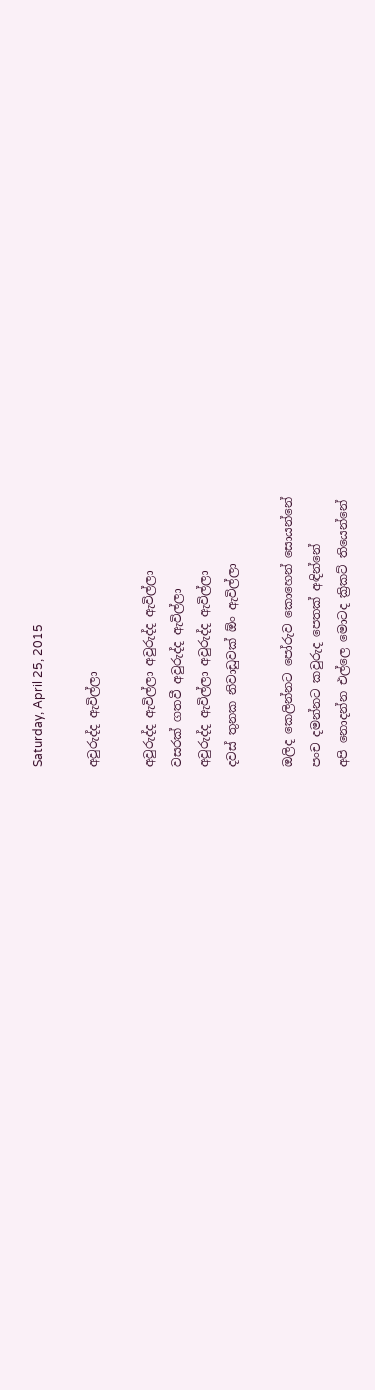Saturday, April 25, 2015

අවුරුද්ද ඇවිල්ලා

අවුරුද්ද ඇවිල්ලා අවුරුද්ද ඇවිල්ලා
වසරක් ගතවී අවුරුද්ද ඇවිල්ලා
අවුරුද්ද ඇවිල්ලා අවුරුද්ද ඇවිල්ලා
දවස් තුනක නිවාඩුවක් ඕං ඇවිල්ලා

ඔලිද කෙලින්නට පෝරුව කොහෙන් සොයන්නේ
පංච දමන්නට කවුරුද පෙතක් අඳින්නේ
අපි නොදන්න එල්ලෙ මොටද ක්‍රිකට් තියෙන්නේ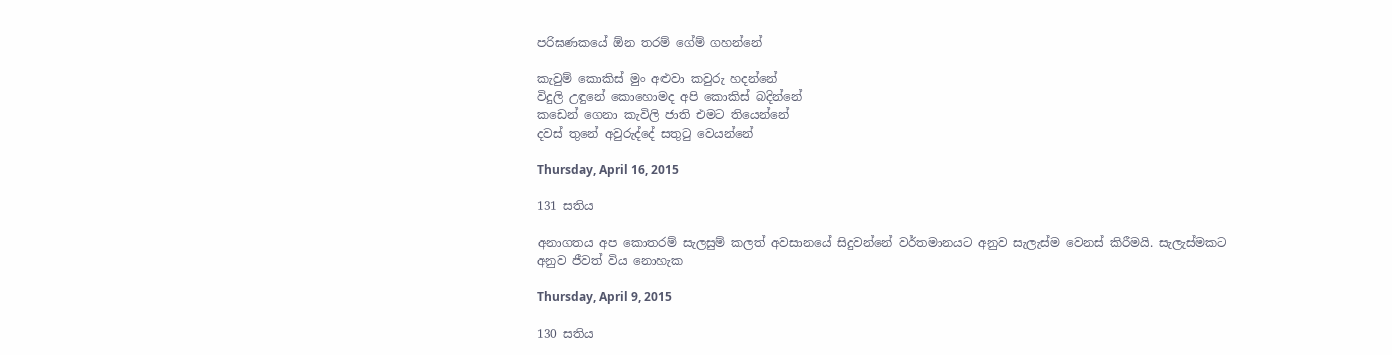පරිඝණකයේ ඕන තරම් ගේම් ගහන්නේ

කැවුම් කොකිස් මුං අළුවා කවුරු හදන්නේ
විදුලි උඳුනේ කොහොමද අපි කොකිස් බදින්නේ
කඩෙන් ගෙනා කැවිලි ජාති එමට තියෙන්නේ
දවස් තුනේ අවුරුද්දේ සතුටු වෙයන්නේ

Thursday, April 16, 2015

131 සතිය

අනාගතය අප කොතරම් සැලසුම් කලත් අවසානයේ සිදුවන්නේ වර්තමානයට අනුව සැලැස්ම වෙනස් කිරීමයි. සැලැස්මකට අනුව ජීවත් විය නොහැක

Thursday, April 9, 2015

130 සතිය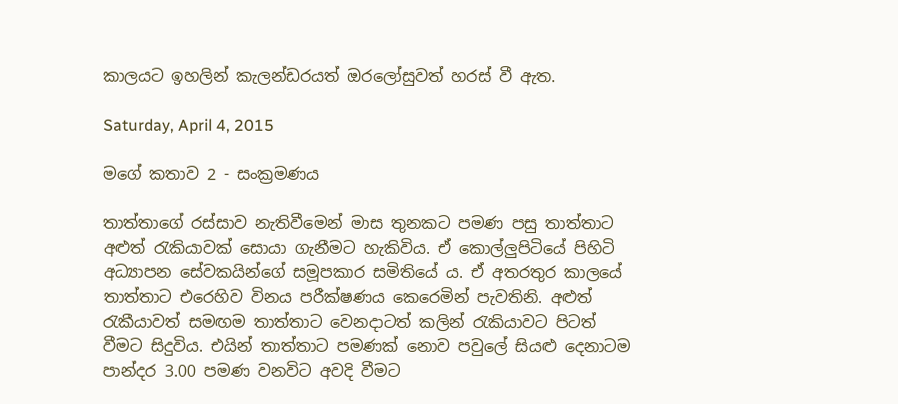කාලයට ඉහලින් කැලන්ඩරයත් ඔරලෝසුවත් හරස් වී ඇත.

Saturday, April 4, 2015

මගේ කතාව 2 - සංක්‍රමණය

තාත්තාගේ රස්සාව නැතිවීමෙන් මාස තුනකට පමණ පසු තාත්තාට අළුත් රැකියාවක් සොයා ගැනීමට හැකිවිය. ඒ කොල්ලුපිටියේ පිහිටි අධ්‍යාපන සේවකයින්ගේ සමූපකාර සමිතියේ ය. ඒ අතරතුර කාලයේ තාත්තාට එරෙහිව විනය පරීක්ෂණය කෙරෙමින් පැවතිනි. අළුත් රැකීයාවත් සමඟම තාත්තාට වෙනදාටත් කලින් රැකියාවට පිටත් වීමට සිදුවිය. එයින් තාත්තාට පමණක් නොව පවුලේ සියළු දෙනාටම පාන්දර 3.00 පමණ වනවිට අවදි වීමට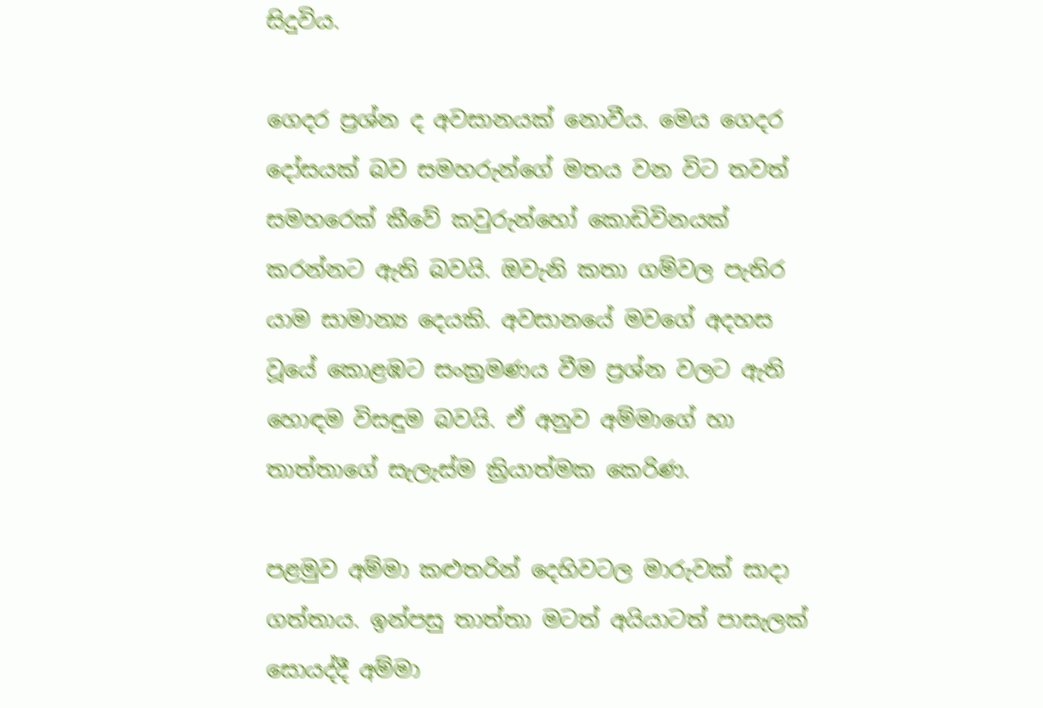සිදුවිය.

ගෙදර ප්‍රශ්න ද අවසානයක් නොවීය. මෙය ගෙදර දෝසයක් බව සමහරුන්ගේ මතය වන විට තවත් සමහරෙක් කීවේ කවුරුන්හෝ කොඩිවිනයක් කරන්නට ඇති බවයි. ඔවැනි කතා ගම්වල පැතිර යාම සාමාන්‍ය දෙයකි. අවසානයේ මවගේ අදහස වූයේ කොළඹට සංක්‍රමණය වීම ප්‍රශ්න වලට ඇති හොඳම විසඳුම බවයි. ඒ අනුව අම්මාගේ හා තාත්තාගේ සැලැස්ම ක්‍රියාත්මක කෙරිණ.

පළමුව අම්මා කළුතරින් දෙහිවටල මාරුවක් සාදා ගත්තාය. ඉන්පසු තාත්තා මටත් අයියාටත් පාසැලක් සොයද්දී අම්මා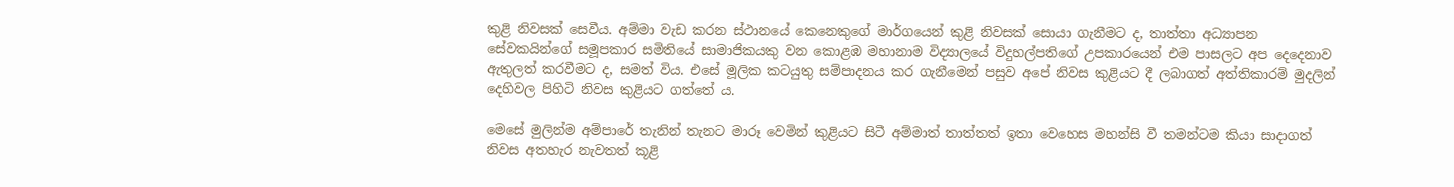කුළි නිවසක් සෙවීය. අම්මා වැඩ කරන ස්ථානයේ කෙනෙකුගේ මාර්ගයෙන් කුළි නිවසක් සොයා ගැනීමට ද, තාත්තා අධ්‍යාපන සේවකයින්ගේ සමූපකාර සමිතියේ සාමාජිකයකු වන කොළඹ මහානාම විද්‍යාලයේ විදුහල්පතිගේ උපකාරයෙන් එම පාසලට අප දෙදෙනාව ඇතුලත් කරවීමට ද, සමත් විය. එසේ මූලික කටයුතු සම්පාදනය කර ගැනීමෙන් පසුව අපේ නිවස කුළියට දී ලබාගත් අත්තිකාරම් මුදලින් දෙහිවල පිහිටි නිවස කුළියට ගත්තේ ය.

මෙසේ මුලින්ම අම්පාරේ තැනින් තැනට මාරූ වෙමින් කුළියට සිටී අම්මාත් තාත්තත් ඉතා වෙහෙස මහන්සි වී තමන්ටම කියා සාදාගත් නිවස අතහැර නැවතත් කූළි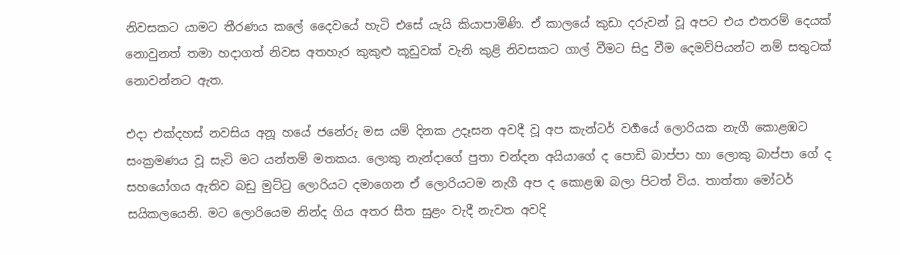නිවසකට යාමට තීරණය කලේ දෛවයේ හැටි එසේ යැයි කියාපාමිණි. ඒ කාලයේ කුඩා දරුවන් වූ අපට එය එතරම් දෙයක් නොවුනත් තමා හදාගත් නිවස අතහැර කුකුළු කූඩුවක් වැනි කුළි නිවසකට ගාල් වීමට සිදු වීම දෙමව්පියන්ට නම් සතුටක් නොවන්නට ඇත.

එදා එක්දහස් නවසිය අනූ හයේ ජනේරු මස යම් දිනක උදෑසන අවදී වූ අප කැන්ටර් වර්‍ගයේ ලොරියක නැගී කොළඹට සංක්‍රමණය වූ සැටි මට යන්තම් මතකය. ලොකු නැන්දාගේ පුතා චන්දන අයියාගේ ද පොඩි බාප්පා හා ලොකු බාප්පා ගේ ද සහයෝගය ඇතිව බඩු මුට්ටු ලොරියට දමාගෙන ඒ ලොරියටම නැගී අප ද කොළඹ බලා පිටත් විය. තාත්තා මෝටර් සයිකලයෙනි. මට ලොරියෙම නින්ද ගිය අතර සීත සුළං වැදී නැවත අවදි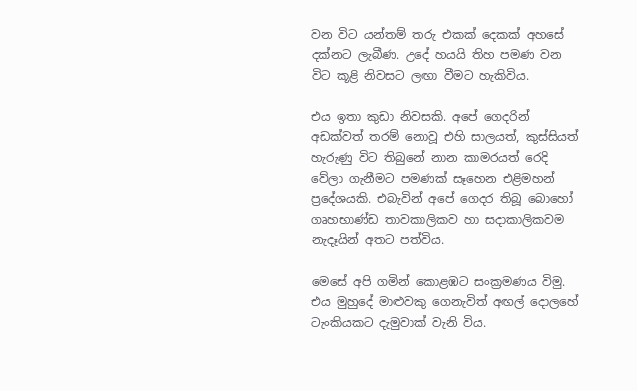වන විට යන්තම් තරු එකක් දෙකක් අහසේ දක්නට ලැබීණ. උදේ හයයි තිහ පමණ වන විට කූළි නිවසට ලඟා වීමට හැකිවිය.

එය ඉතා කුඩා නිවසකි. අපේ ගෙදරින් අඩක්වත් තරම් නොවූ එහි සාලයත්, කුස්සියත් හැරුණු විට තිබුනේ නාන කාමරයත් රෙදි වේලා ගැනීමට පමණක් සෑහෙන එළිමහන් ප්‍රදේශයකි. එබැවින් අපේ ගෙදර තිබූ බොහෝ ගෘහභාණ්ඩ තාවකාලිකව හා සදාකාලිකවම නැදෑයින් අතට පත්විය.

මෙසේ අපි ගමින් කොළඹට සංක්‍රමණය විමු. එය මුහුදේ මාළුවකු ගෙනැවිත් අඟල් දොලහේ ටැංකියකට දැමුවාක් වැනි විය.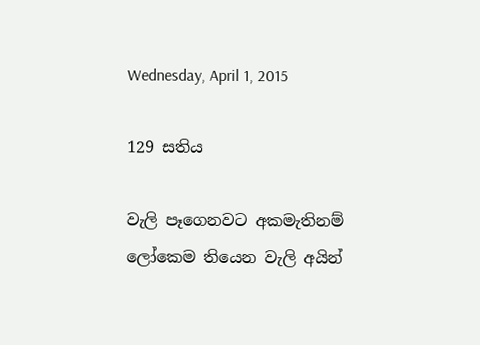Wednesday, April 1, 2015

129 සතිය

වැලි පෑගෙනවට අකමැතිනම් ලෝකෙම තියෙන වැලි අයින්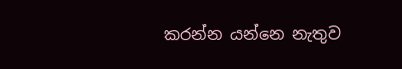කරන්න යන්නෙ නැතුව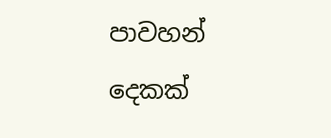පාවහන් දෙකක්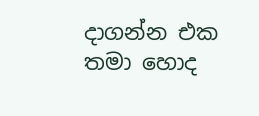දාගන්න එක තමා හොද